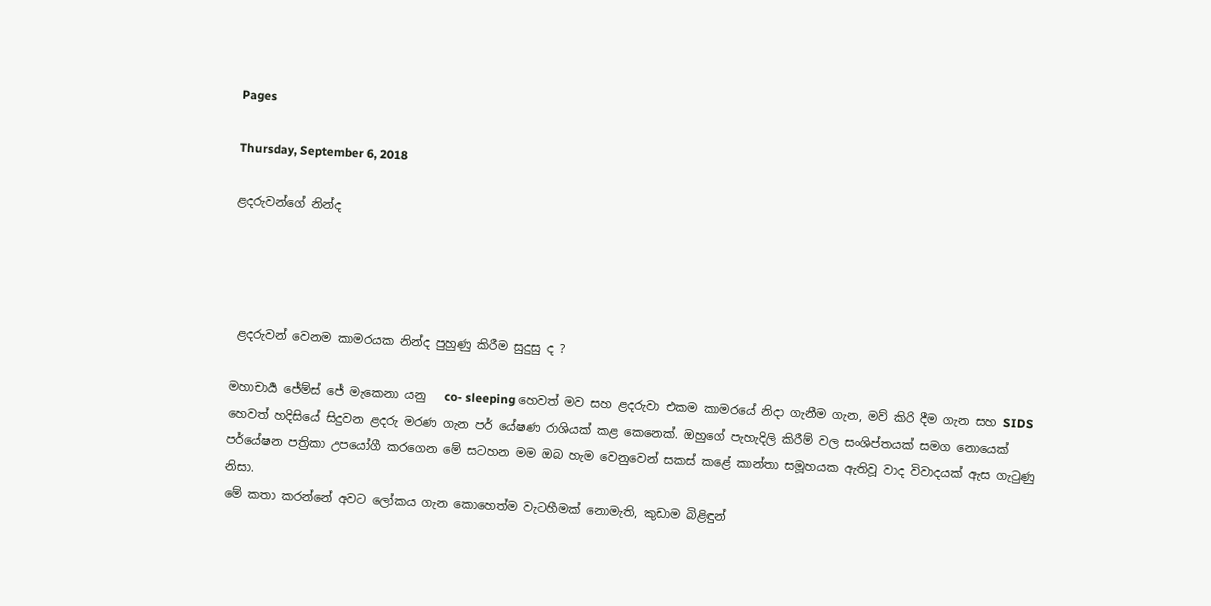Pages

Thursday, September 6, 2018

ළදරුවන්ගේ නින්ද




 ළදරුවන් වෙනම කාමරයක නින්ද පුහුණු කිරීම සුදුසු ද ?

මහාචාර්‍ය ජේම්ස් ජේ මැකෙනා යනු   co- sleeping හෙවත් මව සහ ළදරුවා එකම කාමරයේ නිදා ගැනීම ගැන, මව් කිරි දීම ගැන සහ SIDS හෙවත් හදිසියේ සිදුවන ළදරු මරණ ගැන පර් යේෂණ රාශියක් කළ කෙනෙක්. ඔහුගේ පැහැදිලි කිරීම් වල සංශිප්තයක් සමග නොයෙක් පර්යේෂන පත්‍රිකා උපයෝගී කරගෙන මේ සටහන මම ඔබ හැම වෙනුවෙන් සකස් කළේ කාන්තා සමූහයක ඇතිවූ වාද විවාදයක් ඇස ගැටුණු නිසා.
මේ කතා කරන්නේ අවට ලෝකය ගැන කොහෙත්ම වැටහීමක් නොමැති, කුඩාම බිළිඳුන්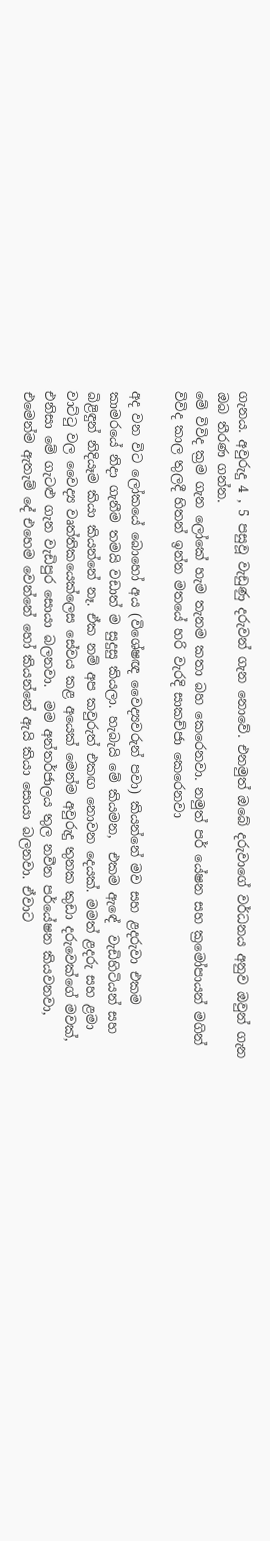ගැනය. අවුරුදු 4 , 5 පසුවූ වැඩුණු දරුවන් ගැන නොවේ. එනමුත් ඔබේ දරුවාගේ වර්ධනය අනුව ඔවුන් ගැන ඔබ තීරණ ගන්න.
මේ විවිද ක්‍රම ගැන ලෝකේ හැම තැනම කතා බහ කෙරෙනවා. නමුත් පර් යේෂන සහ ක්‍රමෝපායන් මගින් විවිද කාල තුලදී හිතන් ඉන්න මතයේ හරි වැරදි සාකච්ජා කෙරෙනවා

අද වන විට ලෝකයේ බොහෝ අය (විශේෂඥ වෛද්‍යවරුන් පවා) කියන්නේ මව සහ ළදරුවා එකම කාමරයේ නිදා ගැනීම තමයි වඩාත් ම සුදුසු කියලා. හැබැයි මේ කියමන,  එකම ඇඳේ  වැඩිහිටියන් සහ බිළිඳුන් නිදියෑම කියා කියන්නේ නෑ. ඒක නම් අප කවුරුත් එකඟ නොවන දෙයක්. මමත් ළදරු සහ ළමා වාට්ටු වල වෛද්‍ය වෘත්තිකයෙක්ලෙස සේවය කළ අයෙක් මෙන්ම අවුරුදු තුනක කුඩා දරුවෙක්ගේ මවක්, එනිසා මේ ගැටළු ගැන වැඩිපුර සොයා බලනවා.  මම අන්තර්ජාලය තුල නවීන පර්යේෂන කියවනවා, එමෙන්ම ඇතැම් දේ එහෙම වෙන්නේ හෝ කියන්නේ ඇයි කියා සොයා බලනවා. ඒවාට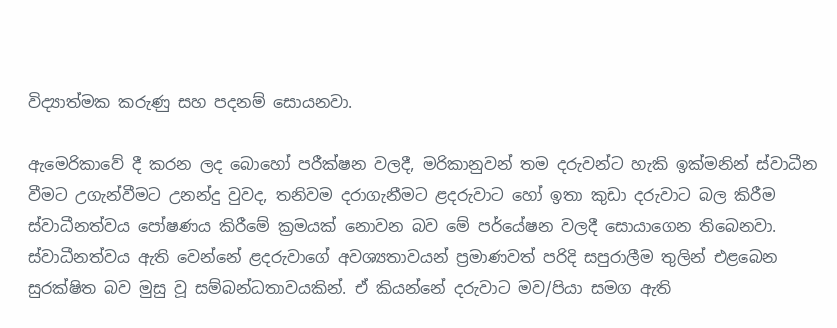විද්‍යාත්මක කරුණු සහ පදනම් සොයනවා.

ඇමෙරිකාවේ දී කරන ලද බොහෝ පරීක්ෂන වලදී, මරිකානුවන් තම දරුවන්ට හැකි ඉක්මනින් ස්වාධීන වීමට උගැන්වීමට උනන්දු වුවද, තනිවම දරාගැනීමට ළදරුවාට හෝ ඉතා කුඩා දරුවාට බල කිරීම ස්වාධීනත්වය පෝෂණය කිරීමේ ක්‍රමයක් නොවන බව මේ පර්යේෂන වලදී සොයාගෙන තිබෙනවා. ස්වාධීනත්වය ඇති වෙන්නේ ළදරුවාගේ අවශ්‍යතාවයන් ප්‍රමාණවත් පරිදි සපුරාලීම තුලින් එළබෙන සුරක්ෂිත බව මුසු වූ සම්බන්ධතාවයකින්. ඒ කියන්නේ දරුවාට මව/පියා සමග ඇති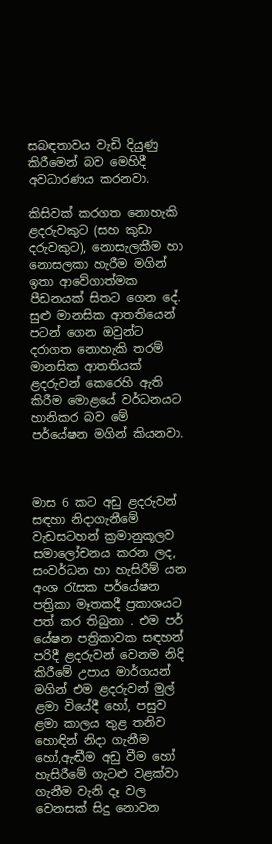සබඳතාවය වැඩි දියුණු කිරීමෙන් බව මෙහිදී අවධාරණය කරනවා.

කිසිවක් කරගත නොහැකි ළදරුවකුට (සහ කුඩා දරුවකුට), නොසැලකීම හා නොසලකා හැරීම මගින් ඉතා ආවේගාත්මක පීඩනයක් සිතට ගෙන දේ. සුළු මානසික ආතතියෙන් පටන් ගෙන ඔවුන්ට දරාගත නොහැකි තරම් මානසික ආතතියක් ළදරුවන් කෙරෙහි ඇති කිරීම මොළයේ වර්ධනයට හානිකර බව මේ පර්යේෂන මගින් කියනවා.



මාස 6 කට අඩු ළදරුවන් සඳහා නිදාගැනීමේ වැඩසටහන් ක්‍රමානුකූලව සමාලෝචනය කරන ලද, සංවර්ධන හා හැසිරීම් යන අංශ රැසක පර්යේෂන පත්‍රිකා මෑතකදී ප්‍රකාශයට පත් කර තිබුනා . එම පර් යේෂන පත්‍රිකාවක සඳහන් පරිදී ළදරුවන් වෙනම නිදි කිරීමේ උපාය මාර්ගයන් මගින් එම ළදරුවන් මුල් ළමා වියේදී හෝ, පසුව ළමා කාලය තුළ තනිව හොඳින් නිදා ගැනීම හෝ,ඇඬීම අඩු වීම හෝ හැසිරීමේ ගැටළු වළක්වා ගැනීම වැනි දෑ වල වෙනසක් සිදු නොවන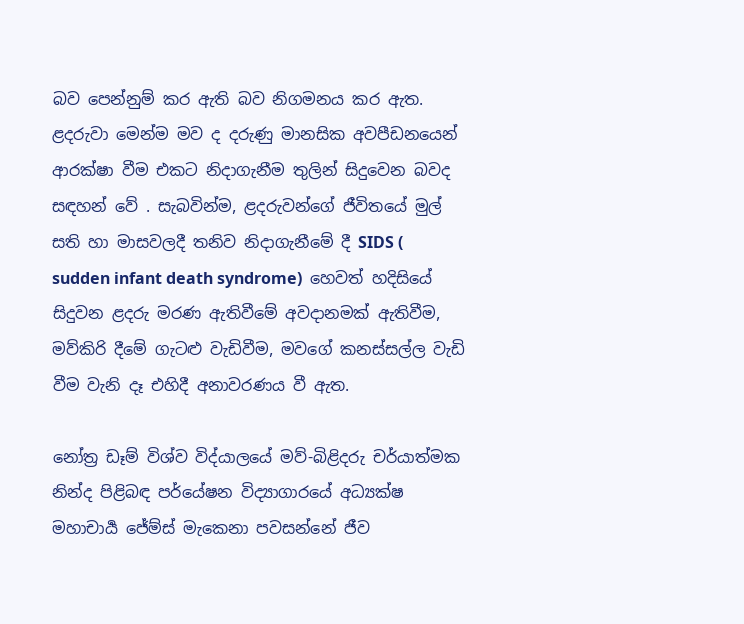බව පෙන්නුම් කර ඇති බව නිගමනය කර ඇත. ළදරුවා මෙන්ම මව ද දරුණු මානසික අවපීඩනයෙන් ආරක්ෂා වීම එකට නිදාගැනීම තුලින් සිදුවෙන බවද සඳහන් වේ . සැබවින්ම, ළදරුවන්ගේ ජීවිතයේ මුල් සති හා මාසවලදී තනිව නිදාගැනීමේ දී SIDS ( sudden infant death syndrome)  හෙවත් හදිසියේ සිදුවන ළදරු මරණ ඇතිවීමේ අවදානමක් ඇතිවීම, මව්කිරි දීමේ ගැටළු වැඩිවීම, මවගේ කනස්සල්ල වැඩි වීම වැනි දෑ එහිදී අනාවරණය වී ඇත.

නෝත්‍ර ඩෑම් විශ්ව විද්යාලයේ මව්-බිළිදරු චර්යාත්මක නින්ද පිළිබඳ පර්යේෂන විද්‍යාගාරයේ අධ්‍යක්ෂ මහාචාර්‍ය ජේම්ස් මැකෙනා පවසන්නේ ජීව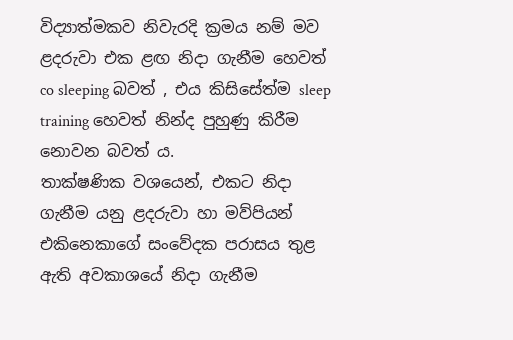විද්‍යාත්මකව නිවැරදි ක්‍රමය නම් මව ළදරුවා එක ළඟ නිදා ගැනීම හෙවත් co sleeping බවත් , එය කිසිසේත්ම sleep training හෙවත් නින්ද පුහුණු කිරීම නොවන බවත් ය.
තාක්ෂණික වශයෙන්, එකට නිදා ගැනීම යනු ළදරුවා හා මව්පියන් එකිනෙකාගේ සංවේදක පරාසය තුළ ඇති අවකාශයේ නිදා ගැනීම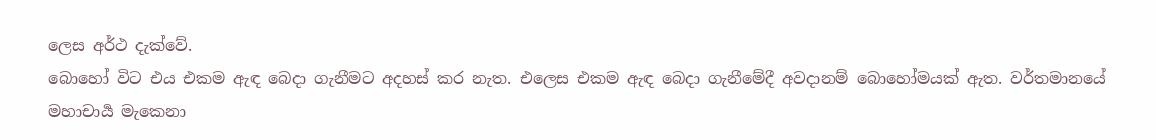ලෙස අර්ථ දැක්වේ.
බොහෝ විට එය එකම ඇඳ බෙදා ගැනීමට අදහස් කර නැත. එලෙස එකම ඇඳ බෙදා ගැනීමේදී අවදානම් බොහෝමයක් ඇත. වර්තමානයේ මහාචාර්‍ය මැකෙනා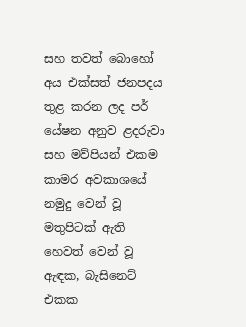සහ තවත් බොහෝ අය එක්සත් ජනපදය තුළ කරන ලද පර් යේෂන අනුව ළදරුවා සහ මව්පියන් එකම කාමර අවකාශයේ නමුදු වෙන් වූ මතුපිටක් ඇති හෙවත් වෙන් වූ ඇඳක, බැසිනෙට් එකක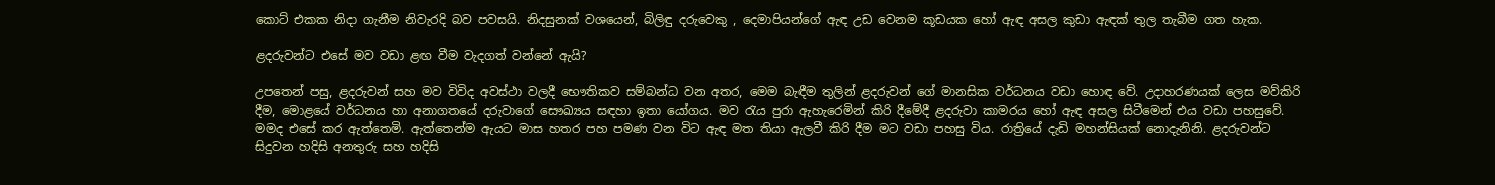කොට් එකක නිදා ගැනීම නිවැරදි බව පවසයි. නිදසුනක් වශයෙන්, බිලිඳු දරුවෙකු , දෙමාපියන්ගේ ඇඳ උඩ වෙනම කූඩයක හෝ ඇඳ අසල කුඩා ඇඳක් තුල තැබීම ගත හැක.

ළදරුවන්ට එසේ මව වඩා ළඟ වීම වැදගත් වන්නේ ඇයි?

උපතෙන් පසු, ළදරුවන් සහ මව විවිද අවස්ථා වලදී භෞතිකව සම්බන්ධ වන අතර, මෙම බැඳීම තුලින් ළදරුවන් ගේ මානසික වර්ධනය වඩා හොඳ වේ. උදාහරණයක් ලෙස මව්කිරි දීම, මොළයේ වර්ධනය හා අනාගතයේ දරුවාගේ සෞඛ්‍යය සඳහා ඉතා යෝගය. මව රැය පුරා ඇහැරෙමින් කිරි දීමේදී ළදරුවා කාමරය හෝ ඇඳ අසල සිටීමෙන් එය වඩා පහසුවේ. මමද එසේ කර ඇත්තෙමි. ඇත්තෙන්ම ඇයට මාස හතර පහ පමණ වන විට ඇඳ මත තියා ඇලවී කිරි දීම මට වඩා පහසු විය. රාත්‍රියේ දැඩි මහන්සියක් නොදැනිනි. ළදරුවන්ට සිදුවන හදිසි අනතුරු සහ හදිසි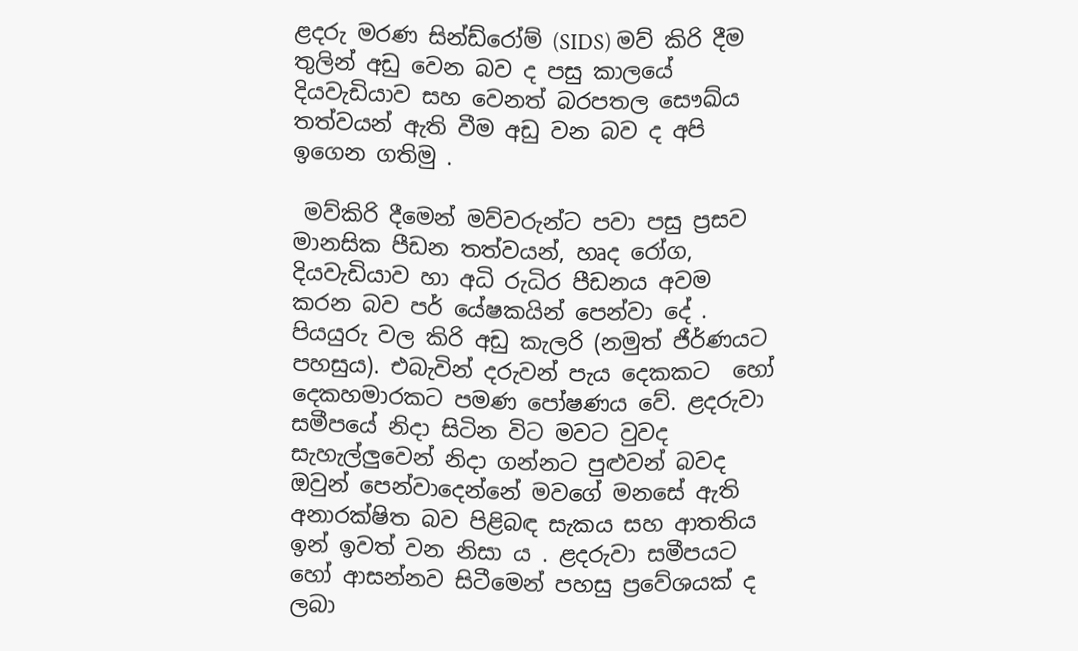ළදරු මරණ සින්ඩ්රෝම් (SIDS) මව් කිරි දීම තුලින් අඩු වෙන බව ද පසු කාලයේ දියවැඩියාව සහ වෙනත් බරපතල සෞඛ්ය තත්වයන් ඇති වීම අඩු වන බව ද අපි ඉගෙන ගතිමු .

 මව්කිරි දීමෙන් මව්වරුන්ට පවා පසු ප්‍රසව මානසික පීඩන තත්වයන්, හෘද රෝග, දියවැඩියාව හා අධි රුධිර පීඩනය අවම කරන බව පර් යේෂකයින් පෙන්වා දේ . පියයුරු වල කිරි අඩු කැලරි (නමුත් ජීර්ණයට පහසුය). එබැවින් දරුවන් පැය දෙකකට  හෝ දෙකහමාරකට පමණ පෝෂණය වේ. ළදරුවා සමීපයේ නිදා සිටින විට මවට වුවද සැහැල්ලුවෙන් නිදා ගන්නට පුළුවන් බවද ඔවුන් පෙන්වාදෙන්නේ මවගේ මනසේ ඇති අනාරක්ෂිත බව පිළිබඳ සැකය සහ ආතතිය ඉන් ඉවත් වන නිසා ය . ළදරුවා සමීපයට හෝ ආසන්නව සිටීමෙන් පහසු ප්‍රවේශයක් ද ලබා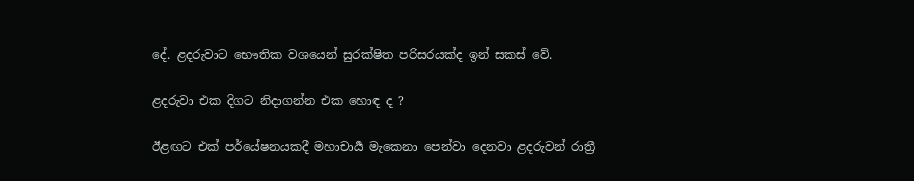දේ. ළදරුවාට භෞතික වශයෙන් සුරක්ෂිත පරිසරයක්ද ඉන් සකස් වේ.

ළදරුවා එක දිගට නිදාගන්න එක හොඳ ද ?

ඊළඟට එක් පර්යේෂනයකදී මහාචාර්‍ය මැකෙනා පෙන්වා දෙනවා ළදරුවන් රාත්‍රී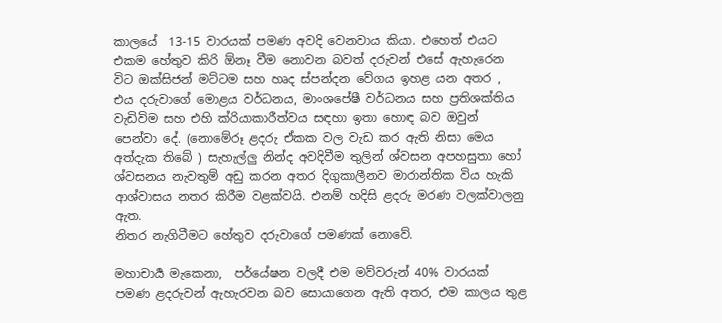කාලයේ  13-15 වාරයක් පමණ අවදි වෙනවාය කියා. එහෙත් එයට එකම හේතුව කිරි ඕනෑ වීම නොවන බවත් දරුවන් එසේ ඇහැරෙන විට ඔක්සිජන් මට්ටම සහ හෘද ස්පන්දන වේගය ඉහළ යන අතර , එය දරුවාගේ මොළය වර්ධනය, මාංශපේෂී වර්ධනය සහ ප්‍රතිශක්තිය වැඩිවිම සහ එහි ක්රියාකාරීත්වය සඳහා ඉතා හොඳ බව ඔවුන් පෙන්වා දේ. (නොමේරූ ළදරු ඒකක වල වැඩ කර ඇති නිසා මෙය අත්දැක තිබේ ) සැහැල්ලු නින්ද අවදිවීම තුලින් ශ්වසන අපහසුතා හෝ ශ්වසනය නැවතුම් අඩු කරන අතර දිගුකාලීනව මාරාන්තික විය හැකි ආශ්වාසය නතර කිරීම වළක්වයි. එනම් හදිසි ළදරු මරණ වලක්වාලනු ඇත.
නිතර නැගිටීමට හේතුව දරුවාගේ පමණක් නොවේ.

මහාචාර්‍ය මැකෙනා,  පර්යේෂන වලදී එම මව්වරුන් 40% වාරයක් පමණ ළදරුවන් ඇහැරවන බව සොයාගෙන ඇති අතර, එම කාලය තුළ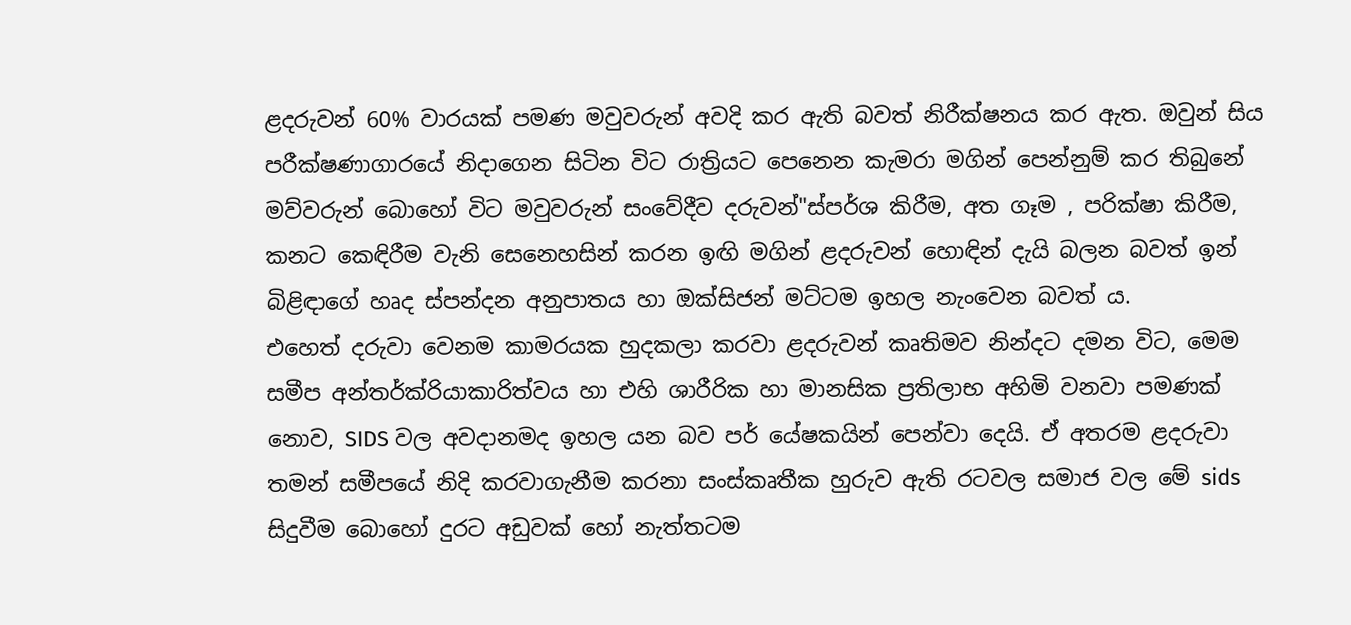ළදරුවන් 60% වාරයක් පමණ මවුවරුන් අවදි කර ඇති බවත් නිරීක්ෂනය කර ඇත. ඔවුන් සිය පරීක්ෂණාගාරයේ නිදාගෙන සිටින විට රාත්‍රියට පෙනෙන කැමරා මගින් පෙන්නුම් කර තිබුනේ මව්වරුන් බොහෝ විට මවුවරුන් සංවේදීව දරුවන්"ස්පර්ශ කිරීම, අත ගෑම , පරික්ෂා කිරීම, කනට කෙඳිරීම වැනි සෙනෙහසින් කරන ඉඟි මගින් ළදරුවන් හොඳින් දැයි බලන බවත් ඉන් බිළිඳාගේ හෘද ස්පන්දන අනුපාතය හා ඔක්සිජන් මට්ටම ඉහල නැංවෙන බවත් ය.
එහෙත් දරුවා වෙනම කාමරයක හුදකලා කරවා ළදරුවන් කෘතිමව නින්දට දමන විට, මෙම සමීප අන්තර්ක්රියාකාරිත්වය හා එහි ශාරීරික හා මානසික ප්‍රතිලාභ අහිමි වනවා පමණක් නොව, SIDS වල අවදානමද ඉහල යන බව පර් යේෂකයින් පෙන්වා දෙයි. ඒ අතරම ළදරුවා තමන් සමීපයේ නිදි කරවාගැනීම කරනා සංස්කෘතීක හුරුව ඇති රටවල සමාජ වල මේ sids සිදුවීම බොහෝ දුරට අඩුවක් හෝ නැත්තටම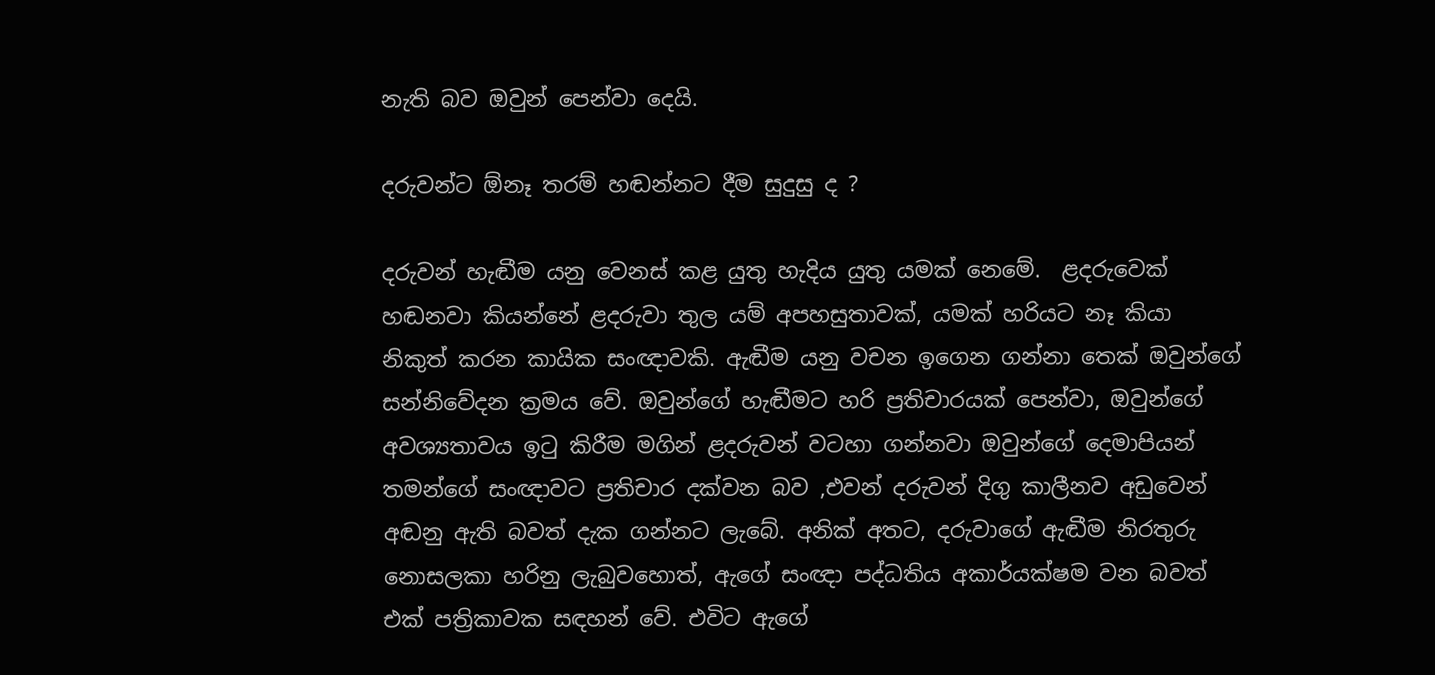නැති බව ඔවුන් පෙන්වා දෙයි.

දරුවන්ට ඕනෑ තරම් හඬන්නට දීම සුදුසු ද ?

දරුවන් හැඬීම යනු වෙනස් කළ යුතු හැදිය යුතු යමක් නෙමේ.  ළදරුවෙක් හඬනවා කියන්නේ ළදරුවා තුල යම් අපහසුතාවක්, යමක් හරියට නෑ කියා නිකුත් කරන කායික සංඥාවකි. ඇඬීම යනු වචන ඉගෙන ගන්නා තෙක් ඔවුන්ගේ සන්නිවේදන ක්‍රමය වේ. ඔවුන්ගේ හැඬීමට හරි ප්‍රතිචාරයක් පෙන්වා, ඔවුන්ගේ අවශ්‍යතාවය ඉටු කිරීම මගින් ළදරුවන් වටහා ගන්නවා ඔවුන්ගේ දෙමාපියන් තමන්ගේ සංඥාවට ප්‍රතිචාර දක්වන බව ,එවන් දරුවන් දිගු කාලීනව අඩුවෙන් අඬනු ඇති බවත් දැක ගන්නට ලැබේ. අනික් අතට, දරුවාගේ ඇඬීම නිරතුරු නොසලකා හරිනු ලැබුවහොත්, ඇගේ සංඥා පද්ධතිය අකාර්යක්ෂම වන බවත්  එක් පත්‍රිකාවක සඳහන් වේ. එවිට ඇගේ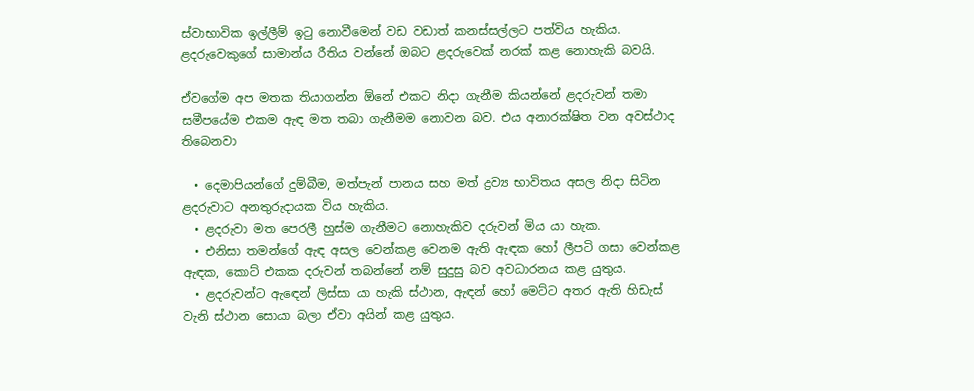ස්වාභාවික ඉල්ලීම් ඉටු නොවීමෙන් වඩ වඩාත් කනස්සල්ලට පත්විය හැකිය. ළදරුවෙකුගේ සාමාන්ය රීතිය වන්නේ ඔබට ළදරුවෙක් නරක් කළ නොහැකි බවයි.

ඒවගේම අප මතක තියාගන්න ඕනේ එකට නිදා ගැනීම කියන්නේ ළදරුවන් තමා සමීපයේම එකම ඇඳ මත තබා ගැනීමම නොවන බව. එය අනාරක්ෂිත වන අවස්ථාද තිබෙනවා

  • දෙමාපියන්ගේ දුම්බීම, මත්පැන් පානය සහ මත් ද්‍රව්‍ය භාවිතය අසල නිදා සිටින ළදරුවාට අනතුරුදායක විය හැකිය.
  • ළදරුවා මත පෙරලී හුස්ම ගැනීමට නොහැකිව දරුවන් මිය යා හැක.
  • එනිසා තමන්ගේ ඇඳ අසල වෙන්කළ වෙනම ඇති ඇඳක හෝ ලීපටි ගසා වෙන්කළ ඇඳක, කොට් එකක දරුවන් තබන්නේ නම් සුදුසු බව අවධාරනය කළ යුතුය.
  • ළදරුවන්ට ඇඳෙන් ලිස්සා යා හැකි ස්ථාන, ඇඳන් හෝ මෙට්ට අතර ඇති හිඩැස් වැනි ස්ථාන සොයා බලා ඒවා අයින් කළ යුතුය.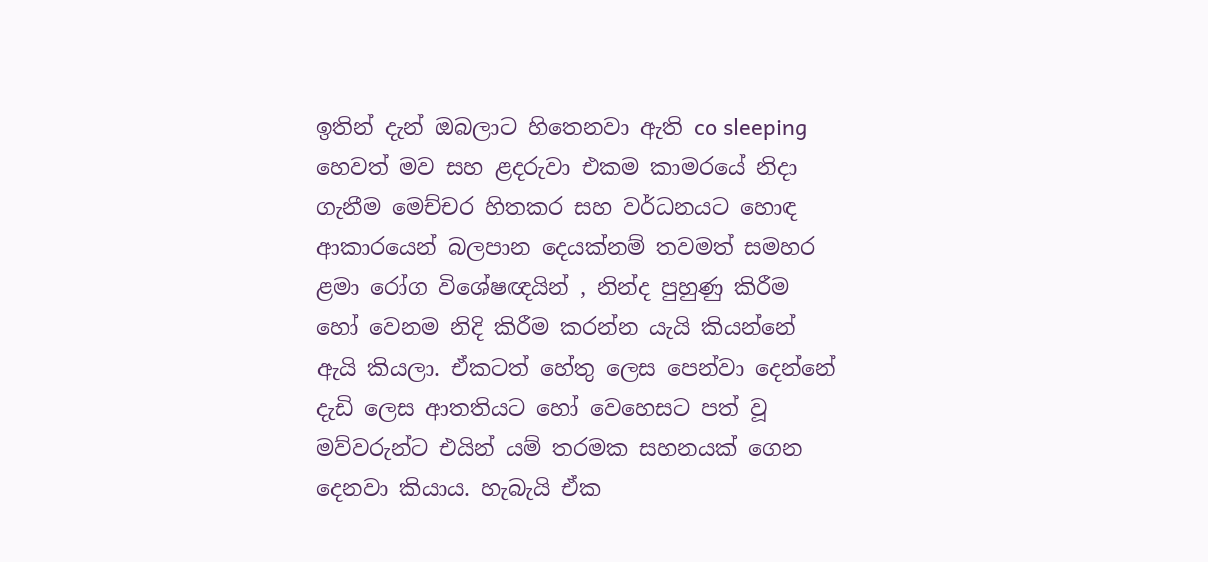ඉතින් දැන් ඔබලාට හිතෙනවා ඇති co sleeping හෙවත් මව සහ ළදරුවා එකම කාමරයේ නිදා ගැනීම මෙච්චර හිතකර සහ වර්ධනයට හොඳ ආකාරයෙන් බලපාන දෙයක්නම් තවමත් සමහර ළමා රෝග විශේෂඥයින් , නින්ද පුහුණු කිරීම හෝ වෙනම නිදි කිරීම කරන්න යැයි කියන්නේ ඇයි කියලා. ඒකටත් හේතු ලෙස පෙන්වා දෙන්නේ දැඩි ලෙස ආතතියට හෝ වෙහෙසට පත් වූ මව්වරුන්ට එයින් යම් තරමක සහනයක් ගෙන දෙනවා කියාය. හැබැයි ඒක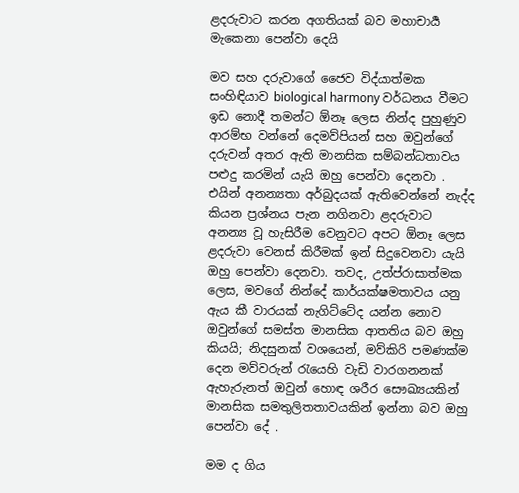ළදරුවාට කරන අගතියක් බව මහාචාර්‍ය මැකෙනා පෙන්වා දෙයි

මව සහ දරුවාගේ ජෛව විද්යාත්මක සංහිඳියාව biological harmony වර්ධනය වීමට ඉඩ නොදී තමන්ට ඕනෑ ලෙස නින්ද පුහුණුව ආරම්භ වන්නේ දෙමව්පියන් සහ ඔවුන්ගේ දරුවන් අතර ඇති මානසික සම්බන්ධතාවය පළුදු කරමින් යැයි ඔහු පෙන්වා දෙනවා . එයින් අනන්‍යතා අර්බුදයක් ඇතිවෙන්නේ නැද්ද කියන ප්‍රශ්නය පැන නගිනවා ළදරුවාට අනන්‍ය වූ හැසිරීම වෙනුවට අපට ඕනෑ ලෙස ළදරුවා වෙනස් කිරීමක් ඉන් සිදුවෙනවා යැයි ඔහු පෙන්වා දෙනවා. තවද, උත්ප්රාසාත්මක ලෙස, මවගේ නින්දේ කාර්යක්ෂමතාවය යනු ඇය කී වාරයක් නැගිට්ටේද යන්න නොව ඔවුන්ගේ සමස්ත මානසික ආතතිය බව ඔහු කියයි; නිදසුනක් වශයෙන්, මව්කිරි පමණක්ම දෙන මව්වරුන් රැයෙහි වැඩි වාරගනනක් ඇහැරුනත් ඔවුන් හොඳ ශරීර සෞඛ්‍යයකින් මානසික සමතුලිතතාවයකින් ඉන්නා බව ඔහු පෙන්වා දේ .

මම ද ගිය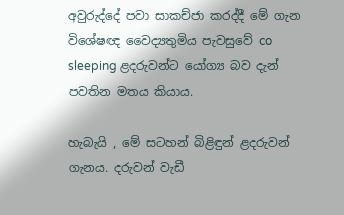අවුරුද්දේ පවා සාකච්ජා කරද්දී මේ ගැන විශේෂඥ වෛද්‍යතුමිය පැවසුවේ co sleeping ළදරුවන්ට යෝග්‍ය බව දැන් පවතින මතය කියාය.

හැබැයි , මේ සටහන් බිළිඳුන් ළදරුවන් ගැනය. දරුවන් වැඩී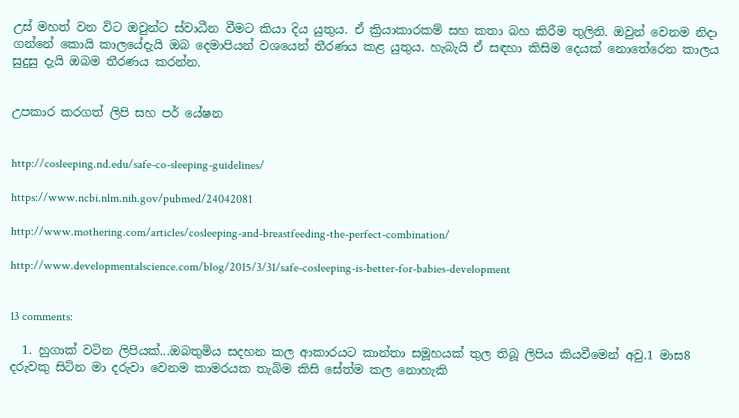උස් මහත් වන විට ඔවුන්ට ස්වාධීන වීමට කියා දිය යුතුය. ඒ ක්‍රියාකාරකම් සහ කතා බහ කිරීම තුලිනි. ඔවුන් වෙනම නිදා ගන්නේ කොයි කාලයේදැයි ඔබ දෙමාපියන් වශයෙන් තීරණය කළ යුතුය. හැබැයි ඒ සඳහා කිසිම දෙයක් නොතේරෙන කාලය සුදුසු දැයි ඔබම තීරණය කරන්න.


උපකාර කරගත් ලිපි සහ පර් යේෂන


http://cosleeping.nd.edu/safe-co-sleeping-guidelines/

https://www.ncbi.nlm.nih.gov/pubmed/24042081

http://www.mothering.com/articles/cosleeping-and-breastfeeding-the-perfect-combination/

http://www.developmentalscience.com/blog/2015/3/31/safe-cosleeping-is-better-for-babies-development


13 comments:

  1. හුගාක් වටින ලිපියක්...ඔබතුමිය සදහන කල ආකාරයට කාන්තා සමූහයක් තුල තිබූ ලිපිය කියවීමෙන් අවු.1 මාස8 දරුවකු සිටින මා දරුවා වෙනම කාමරයක තැබිම කිසි සේත්ම කල නොහැකි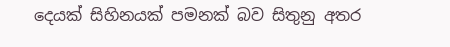දෙයක් සිහිනයක් පමනක් බව සිතුනු අතර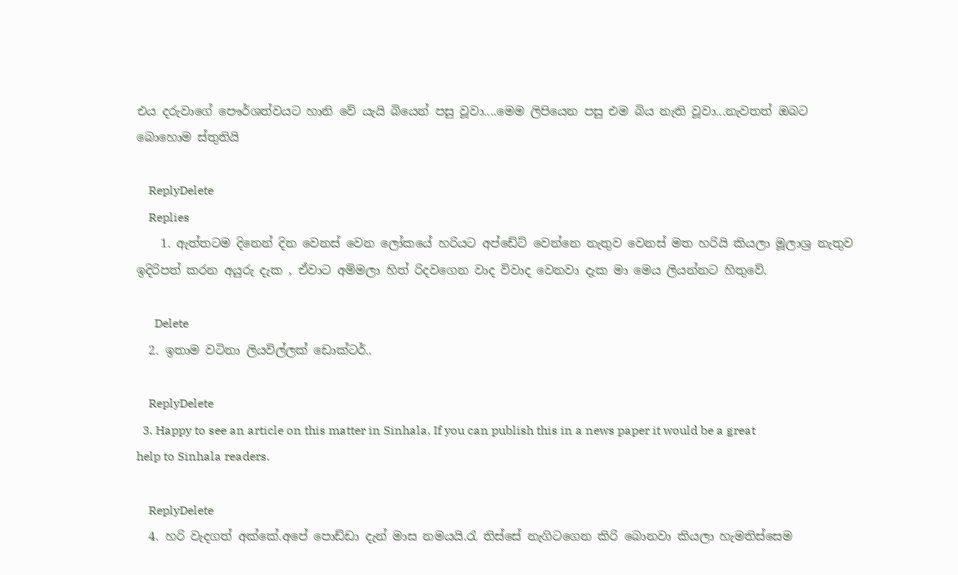එය දරුවාගේ පෞර්ශත්වයට හානි වේ යැයි බියෙන් පසු වූවා....මෙම ලිපියෙන පසු එම බිය නැති වූවා...නැවතත් ඔබට බොහොම ස්තුතියි

    ReplyDelete
    Replies
    1. ඇත්තටම දිනෙන් දින වෙනස් වෙන ලෝකයේ හරියට අප්ඩේට් වෙන්නෙ නැතුව වෙනස් මත හරියි කියලා මූලාශ්‍ර නැතුව ඉදිරිපත් කරන අයුරු දැක , ඒවාට අම්මලා හිත් රිදවගෙන වාද විවාද වෙනවා දැක මා මෙය ලියන්නට හිතුවේ.

      Delete
  2. ඉතාම වටිනා ලියවිල්ලක් ඩොක්ටර්..

    ReplyDelete
  3. Happy to see an article on this matter in Sinhala. If you can publish this in a news paper it would be a great help to Sinhala readers.

    ReplyDelete
  4. හරි වැදගත් අක්කේ.අපේ පොඩ්ඩා දැන් මාස නමයයි.රැ තිස්සේ නැගිටගෙන කිරි බොනවා කියලා හැමතිස්සෙම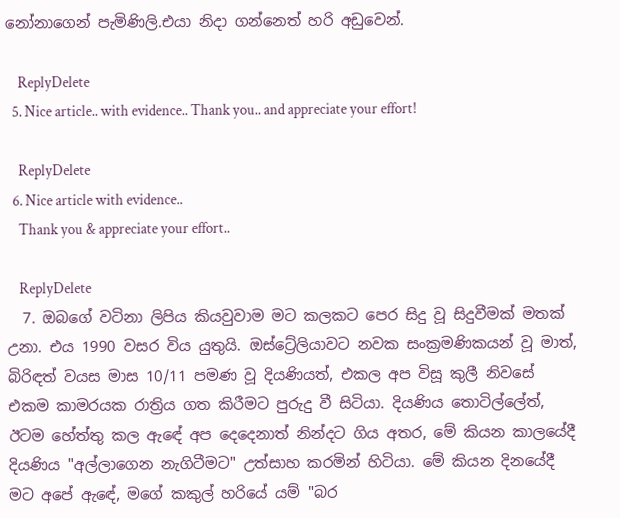නෝනාගෙන් පැමිණිලි.එයා නිදා ගන්නෙත් හරි අඩුවෙන්.

    ReplyDelete
  5. Nice article.. with evidence.. Thank you.. and appreciate your effort!

    ReplyDelete
  6. Nice article with evidence..
    Thank you & appreciate your effort..

    ReplyDelete
  7. ඔබගේ වටිනා ලිපිය කියවුවාම මට කලකට පෙර සිදු වූ සිදුවීමක් මතක් උනා. එය 1990 වසර විය යුතුයි. ඔස්ට්‍රේලියාවට නවක සංක්‍රමණිකයන් වූ මාත්, බිරිඳත් වයස මාස 10/11 පමණ වූ දියණියත්, එකල අප විසූ කුලී නිවසේ එකම කාමරයක රාත්‍රිය ගත කිරීමට පුරුදු වී සිටියා. දියණිය තොටිල්ලේත්, ඊටම හේත්තු කල ඇඳේ අප දෙදෙනාත් නින්දට ගිය අතර, මේ කියන කාලයේදී දියණිය "අල්ලාගෙන නැගිටීමට" උත්සාහ කරමින් හිටියා. මේ කියන දිනයේදී මට අපේ ඇඳේ, මගේ කකුල් හරියේ යම් "බර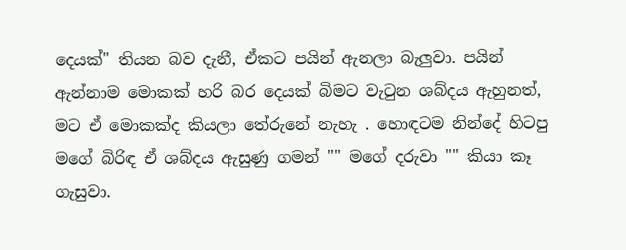දෙයක්" තියන බව දැනී, ඒකට පයින් ඇනලා බැලුවා. පයින් ඇන්නාම මොකක් හරි බර දෙයක් බිමට වැටුන ශබ්දය ඇහුනත්, මට ඒ මොකක්ද කියලා තේරුනේ නැහැ . හොඳටම නින්දේ හිටපු මගේ බිරිඳ ඒ ශබ්දය ඇසුණු ගමන් "" මගේ දරුවා "" කියා කෑ ගැසුවා.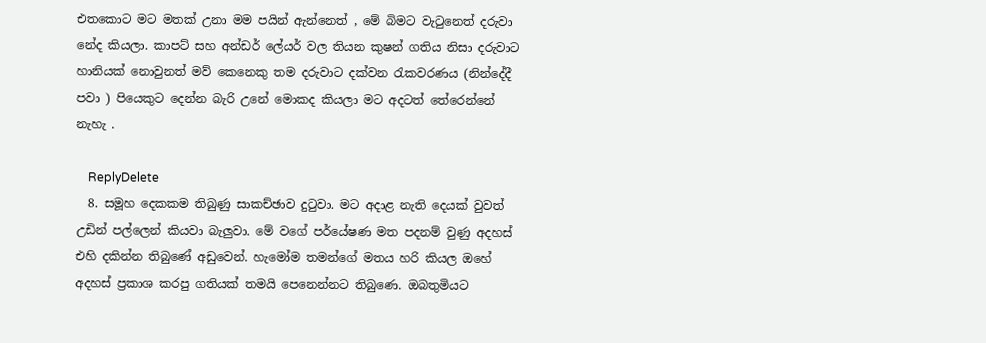එතකොට මට මතක් උනා මම පයින් ඇන්නෙත් , මේ බිමට වැටුනෙත් දරුවා නේද කියලා. කාපට් සහ අන්ඩර් ලේයර් වල තියන කුෂන් ගතිය නිසා දරුවාට හානියක් නොවුනත් මව් කෙනෙකු තම දරුවාට දක්වන රැකවරණය (නින්දේදී පවා ) පියෙකුට දෙන්න බැරි උනේ මොකද කියලා මට අදටත් තේරෙන්නේ නැහැ .

    ReplyDelete
  8. සමූහ දෙකකම තිබුණු සාකච්ඡාව දුටුවා. මට අදාළ නැති දෙයක් වුවත් උඩින් පල්ලෙන් කියවා බැලුවා. මේ වගේ පර්යේෂණ මත පදනම් වුණු අදහස් එහි දකින්න තිබුණේ අඩුවෙන්. හැමෝම තමන්ගේ මතය හරි කියල ඔහේ අදහස් ප්‍රකාශ කරපු ගතියක් තමයි පෙනෙන්නට තිබුණෙ. ඔබතුමියට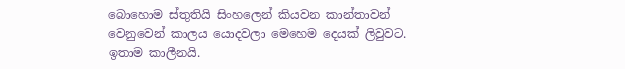බොහොම ස්තුතියි සිංහලෙන් කියවන කාන්තාවන් වෙනුවෙන් කාලය යොදවලා මෙහෙම දෙයක් ලිවුවට. ඉතාම කාලීනයි.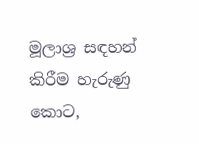මූලාශ්‍ර සඳහන් කිරීම හැරුණු කොට,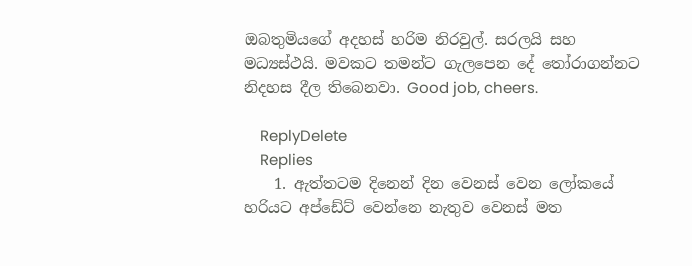ඔබතුමියගේ අදහස් හරිම නිරවුල්. සරලයි සහ මධ්‍යස්ථයි. මවකට තමන්ට ගැලපෙන දේ තෝරාගන්නට නිදහස දීල තිබෙනවා. Good job, cheers.

    ReplyDelete
    Replies
    1. ඇත්තටම දිනෙන් දින වෙනස් වෙන ලෝකයේ හරියට අප්ඩේට් වෙන්නෙ නැතුව වෙනස් මත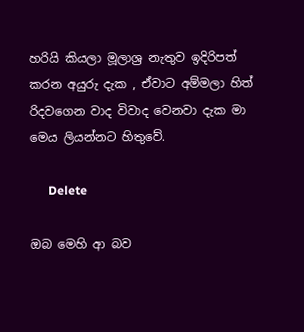හරියි කියලා මූලාශ්‍ර නැතුව ඉදිරිපත් කරන අයුරු දැක , ඒවාට අම්මලා හිත් රිදවගෙන වාද විවාද වෙනවා දැක මා මෙය ලියන්නට හිතුවේ.

      Delete

ඔබ මෙහි ආ බව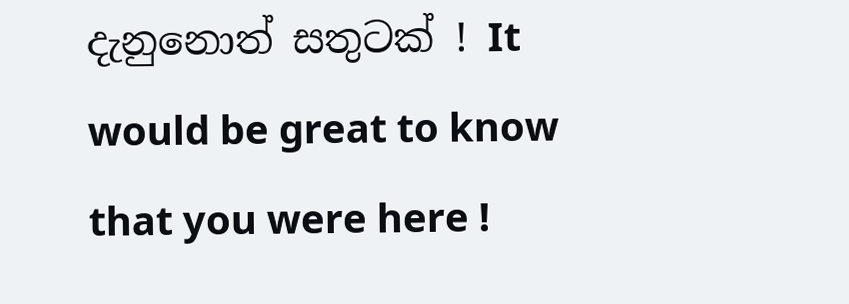දැනුනොත් සතුටක් ! It would be great to know that you were here !